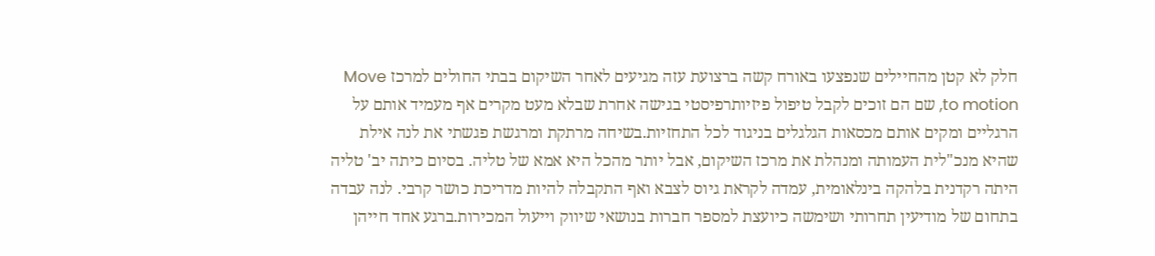חלק לא קטן מהחיילים שנפצעו באורח קשה ברצועת עזה מגיעים לאחר השיקום בבתי החולים למרכז Move to motion, שם הם זוכים לקבל טיפול פיזיותרפיסטי בגישה אחרת שבלא מעט מקרים אף מעמיד אותם על הרגליים ומקים אותם מכסאות הגלגלים בניגוד לכל התחזיות.בשיחה מרתקת ומרגשת פגשתי את לנה אילת שהיא מנכ"לית העמותה ומנהלת את מרכז השיקום, אבל יותר מהכל היא אמא של טליה. בסיום כיתה יב' טליה היתה רקדנית בלהקה בינלאומית, עמדה לקראת גיוס לצבא ואף התקבלה להיות מדריכת כושר קרבי. לנה עבדה בתחום של מודיעין תחרותי ושימשה כיועצת למספר חברות בנושאי שיווק וייעול המכירות.ברגע אחד חייהן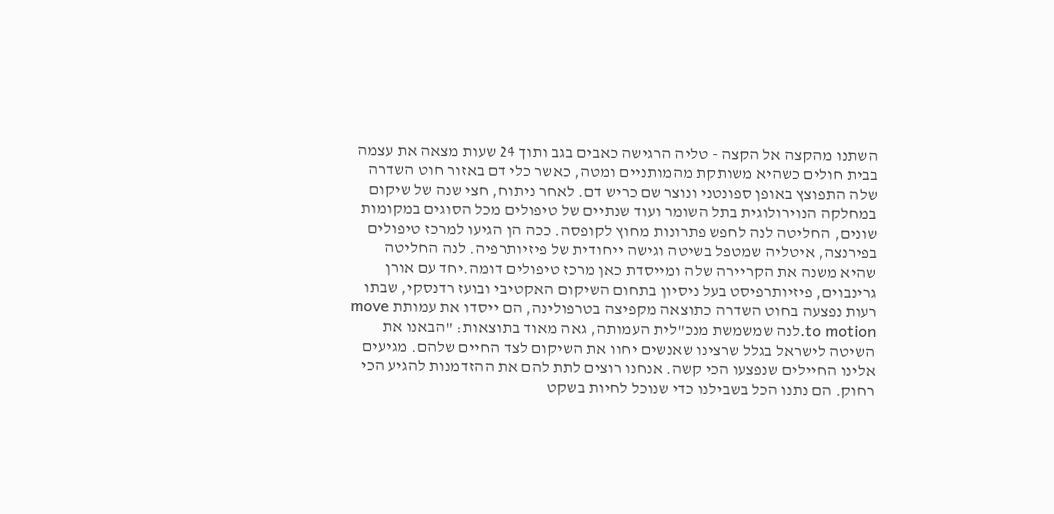השתנו מהקצה אל הקצה - טליה הרגישה כאבים בגב ותוך 24 שעות מצאה את עצמה בבית חולים כשהיא משותקת מהמותניים ומטה, כאשר כלי דם באזור חוט השדרה שלה התפוצץ באופן ספונטני ונוצר שם כריש דם. לאחר ניתוח, חצי שנה של שיקום במחלקה הנוירולוגית בתל השומר ועוד שנתיים של טיפולים מכל הסוגים במקומות שונים, החליטה לנה לחפש פתרונות מחוץ לקופסה. ככה הן הגיעו למרכז טיפולים בפירנצה, איטליה שמטפל בשיטה וגישה ייחודית של פיזיותרפיה. לנה החליטה שהיא משנה את הקריירה שלה ומייסדת כאן מרכז טיפולים דומה.יחד עם אורן גרינבוים, פיזיותרפיסט בעל ניסיון בתחום השיקום האקטיבי ובועז רדנסקי, שבתו רעות נפצעה בחוט השדרה כתוצאה מקפיצה בטרפולינה, הם ייסדו את עמותת move to motion.לנה שמשמשת מנכ"לית העמותה, גאה מאוד בתוצאות: "הבאנו את השיטה לישראל בגלל שרצינו שאנשים יחוו את השיקום לצד החיים שלהם. מגיעים אלינו החיילים שנפצעו הכי קשה. אנחנו רוצים לתת להם את ההזדמנות להגיע הכי רחוק. הם נתנו הכל בשבילנו כדי שנוכל לחיות בשקט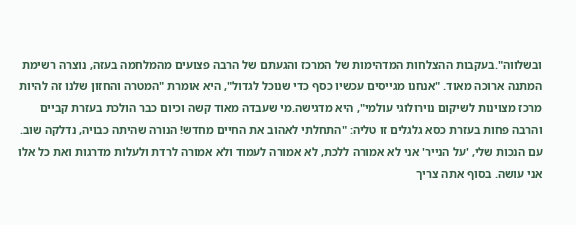ובשלווה".בעקבות ההצלחות המדהימות של המרכז והגעתם של הרבה פצועים מהמלחמה בעזה, נוצרה רשימת המתנה ארוכה מאוד. "אנחנו מגייסים עכשיו כסף כדי שנוכל לגדול", היא אומרת "המטרה והחזון שלנו זה להיות מרכז מצוינות לשיקום נוירולוגי עולמי", היא מדגישה.מי שעבדה מאוד קשה וכיום כבר הולכת בעזרת קביים והרבה פחות בעזרת כסא גלגלים זו טליה: "התחלתי לאהוב את החיים מחדש! הנורה שהיתה כבויה, נדלקה שוב. עם הנכות שלי, 'על הנייר' אני לא אמורה ללכת, לא אמורה לעמוד ולא אמורה לרדת ולעלות מדרגות ואת כל אלו אני עושה. בסוף אתה צריך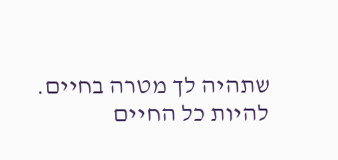שתהיה לך מטרה בחיים. להיות כל החיים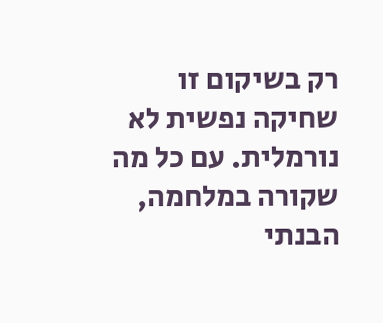רק בשיקום זו שחיקה נפשית לא נורמלית. עם כל מה שקורה במלחמה, הבנתי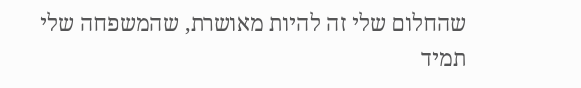שהחלום שלי זה להיות מאושרת, שהמשפחה שלי תמיד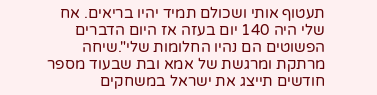תעטוף אותי ושכולם תמיד יהיו בריאים. אח שלי היה 140 יום בעזה אז היום הדברים הפשוטים הם נהיו החלומות שלי".שיחה מרתקת ומרגשת של אמא ובת שבעוד מספר חודשים תייצג את ישראל במשחקים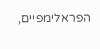הפראלימפיים,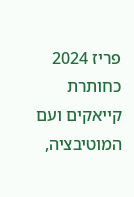פריז 2024 כחותרת קייאקים ועם המוטיבציה,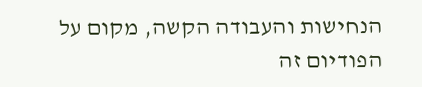הנחישות והעבודה הקשה, מקום על הפודיום זה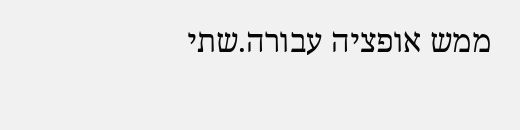ממש אופציה עבורה.שתי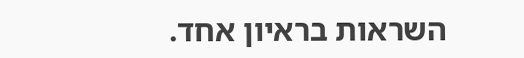השראות בראיון אחד.